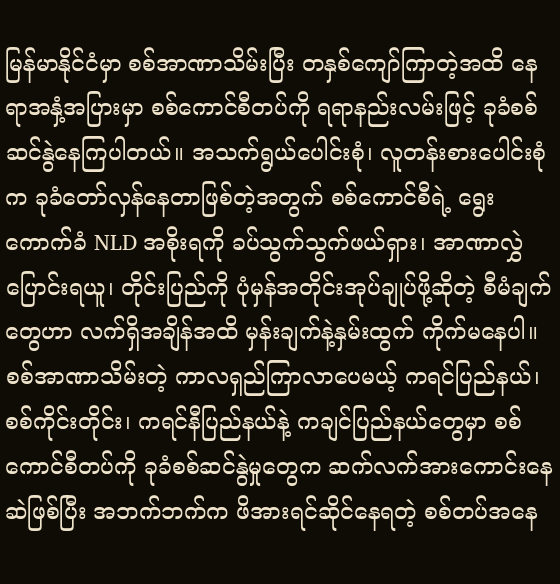မြန်မာနိုင်ငံမှာ စစ်အာဏာသိမ်းပြီး တနှစ်ကျော်ကြာတဲ့အထိ နေရာအနှံ့အပြားမှာ စစ်ကောင်စီတပ်ကို ရရာနည်းလမ်းဖြင့် ခုခံစစ်ဆင်နွဲနေကြပါတယ်။ အသက်ရွယ်ပေါင်းစုံ၊ လူတန်းစားပေါင်းစုံက ခုခံတော်လှန်နေတာဖြစ်တဲ့အတွက် စစ်ကောင်စီရဲ့ ရွေးကောက်ခံ NLD အစိုးရကို ခပ်သွက်သွက်ဖယ်ရှား၊ အာဏာလွှဲပြောင်းရယူ၊ တိုင်းပြည်ကို ပုံမှန်အတိုင်းအုပ်ချုပ်ဖို့ဆိုတဲ့ စီမံချက်တွေဟာ လက်ရှိအချိန်အထိ မှန်းချက်နဲ့နှမ်းထွက် ကိုက်မနေပါ။
စစ်အာဏာသိမ်းတဲ့ ကာလရှည်ကြာလာပေမယ့် ကရင်ပြည်နယ်၊ စစ်ကိုင်းတိုင်း၊ ကရင်နီပြည်နယ်နဲ့ ကချင်ပြည်နယ်တွေမှာ စစ်ကောင်စီတပ်ကို ခုခံစစ်ဆင်နွဲမှုတွေက ဆက်လက်အားကောင်းနေဆဲဖြစ်ပြီး အဘက်ဘက်က ဖိအားရင်ဆိုင်နေရတဲ့ စစ်တပ်အနေ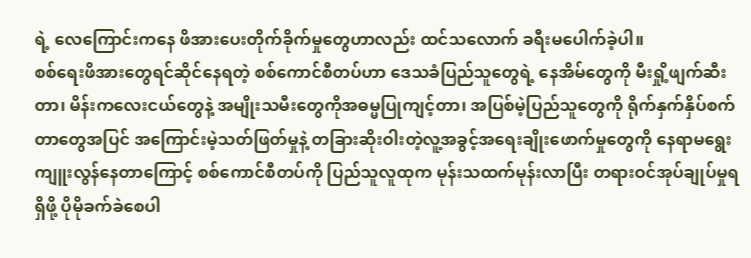ရဲ့ လေကြောင်းကနေ ဖိအားပေးတိုက်ခိုက်မှုတွေဟာလည်း ထင်သလောက် ခရီးမပေါက်ခဲ့ပါ။
စစ်ရေးဖိအားတွေရင်ဆိုင်နေရတဲ့ စစ်ကောင်စီတပ်ဟာ ဒေသခံပြည်သူတွေရဲ့ နေအိမ်တွေကို မီးရှို့ဖျက်ဆီးတာ၊ မိန်းကလေးငယ်တွေနဲ့ အမျိုးသမီးတွေကိုအဓမ္မပြုကျင့်တာ၊ အပြစ်မဲ့ပြည်သူတွေကို ရိုက်နှက်နှိပ်စက်တာတွေအပြင် အကြောင်းမဲ့သတ်ဖြတ်မှုနဲ့ တခြားဆိုးဝါးတဲ့လူ့အခွင့်အရေးချိုးဖောက်မှုတွေကို နေရာမရွေး ကျူးလွန်နေတာကြောင့် စစ်ကောင်စီတပ်ကို ပြည်သူလူထုက မုန်းသထက်မုန်းလာပြီး တရားဝင်အုပ်ချုပ်မှုရရှိဖို့ ပိုမိုခက်ခဲစေပါ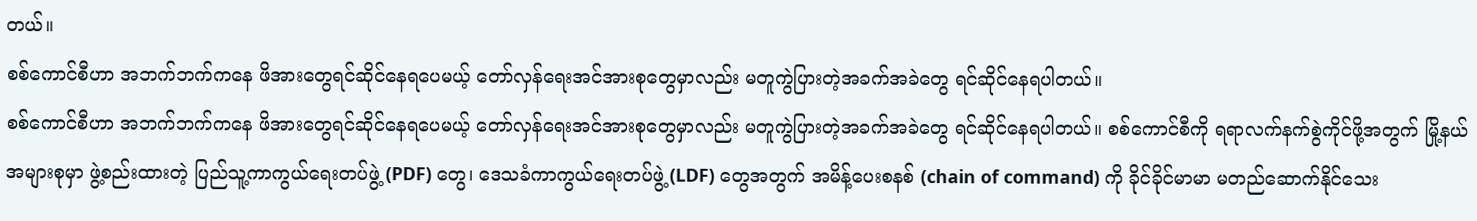တယ်။
စစ်ကောင်စီဟာ အဘက်ဘက်ကနေ ဖိအားတွေရင်ဆိုင်နေရပေမယ့် တော်လှန်ရေးအင်အားစုတွေမှာလည်း မတူကွဲပြားတဲ့အခက်အခဲတွေ ရင်ဆိုင်နေရပါတယ်။
စစ်ကောင်စီဟာ အဘက်ဘက်ကနေ ဖိအားတွေရင်ဆိုင်နေရပေမယ့် တော်လှန်ရေးအင်အားစုတွေမှာလည်း မတူကွဲပြားတဲ့အခက်အခဲတွေ ရင်ဆိုင်နေရပါတယ်။ စစ်ကောင်စီကို ရရာလက်နက်စွဲကိုင်ဖို့အတွက် မြို့နယ်အများစုမှာ ဖွဲ့စည်းထားတဲ့ ပြည်သူ့ကာကွယ်ရေးတပ်ဖွဲ့ (PDF) တွေ၊ ဒေသခံကာကွယ်ရေးတပ်ဖွဲ့ (LDF) တွေအတွက် အမိန့်ပေးစနစ် (chain of command) ကို ခိုင်ခိုင်မာမာ မတည်ဆောက်နိုင်သေး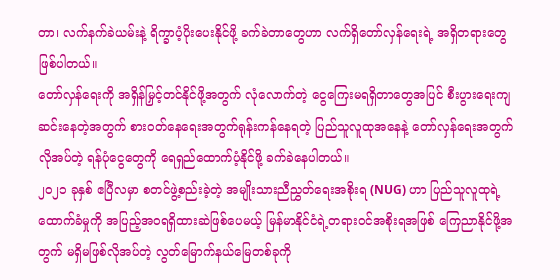တာ၊ လက်နက်ခဲယမ်းနဲ့ ရိက္ခာပံ့ပိုးပေးနိုင်ဖို့ ခက်ခဲတာတွေဟာ လက်ရှိတော်လှန်ရေးရဲ့ အရှိတရားတွေဖြစ်ပါတယ်။
တော်လှန်ရေးကို အရှိန်မြှင့်တင်နိုင်ဖို့အတွက် လုံလောက်တဲ့ ငွေကြေးမရရှိတာတွေအပြင် စီးပွားရေးကျဆင်းနေတဲ့အတွက် စားဝတ်နေရေးအတွက်ရုန်းကန်နေရတဲ့ ပြည်သူလူထုအနေနဲ့ တော်လှန်ရေးအတွက်လိုအပ်တဲ့ ရန်ပုံငွေတွေကို ရေရှည်ထောက်ပံ့နိုင်ဖို့ ခက်ခဲနေပါတယ်။
၂၀၂၁ ခုနှစ် ဧပြီလမှာ စတင်ဖွဲ့စည်းခဲ့တဲ့ အမျိုးသားညီညွှတ်ရေးအစိုးရ (NUG) ဟာ ပြည်သူလူထုရဲ့ ထောက်ခံမှုကို အပြည့်အဝရရှိထားဆဲဖြစ်ပေမယ့် မြန်မာနိုင်ငံရဲ့တရားဝင်အစိုးရအဖြစ် ကြေညာနိုင်ဖို့အတွက် မရှိမဖြစ်လိုအပ်တဲ့ လွတ်မြောက်နယ်မြေတစ်ခုကို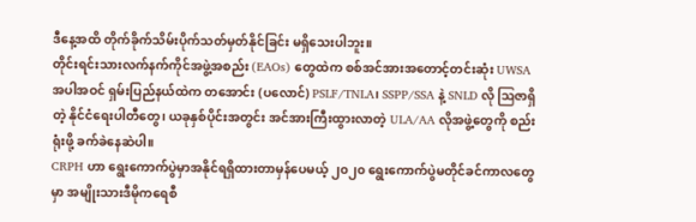ဒီနေ့အထိ တိုက်ခိုက်သိမ်းပိုက်သတ်မှတ်နိုင်ခြင်း မရှိသေးပါဘူး။
တိုင်းရင်းသားလက်နက်ကိုင်အဖွဲ့အစည်း (EAOs) တွေထဲက စစ်အင်အားအတောင့်တင်းဆုံး UWSA အပါအဝင် ရှမ်းပြည်နယ်ထဲက တအောင်း (ပလောင်) PSLF/TNLA၊ SSPP/SSA နဲ့ SNLD လို ဩဇာရှိတဲ့ နိုင်ငံရေးပါတီတွေ၊ ယခုနှစ်ပိုင်းအတွင်း အင်အားကြီးထွားလာတဲ့ ULA/AA လိုအဖွဲ့တွေကို စည်းရုံးဖို့ ခက်ခဲနေဆဲပါ။
CRPH ဟာ ရွေးကောက်ပွဲမှာအနိုင်ရရှိထားတာမှန်ပေမယ့် ၂၀၂၀ ရွေးကောက်ပွဲမတိုင်ခင်ကာလတွေမှာ အမျိုးသားဒီမိုကရေစီ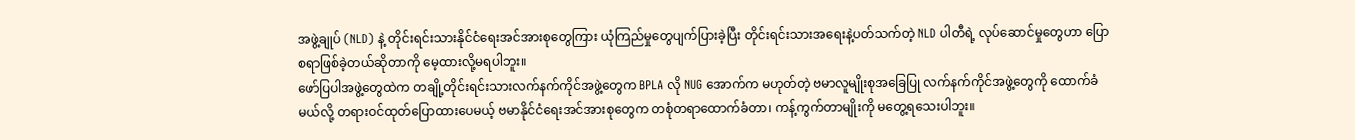အဖွဲ့ချုပ် (NLD) နဲ့ တိုင်းရင်းသားနိုင်ငံရေးအင်အားစုတွေကြား ယုံကြည်မှုတွေပျက်ပြားခဲ့ပြီး တိုင်းရင်းသားအရေးနဲ့ပတ်သက်တဲ့ NLD ပါတီရဲ့ လုပ်ဆောင်မှုတွေဟာ ပြောစရာဖြစ်ခဲ့တယ်ဆိုတာကို မေ့ထားလို့မရပါဘူး။
ဖော်ပြပါအဖွဲ့တွေထဲက တချို့တိုင်းရင်းသားလက်နက်ကိုင်အဖွဲ့တွေက BPLA လို NUG အောက်က မဟုတ်တဲ့ ဗမာလူမျိုးစုအခြေပြု လက်နက်ကိုင်အဖွဲ့တွေကို ထောက်ခံမယ်လို့ တရားဝင်ထုတ်ပြောထားပေမယ့် ဗမာနိုင်ငံရေးအင်အားစုတွေက တစုံတရာထောက်ခံတာ၊ ကန့်ကွက်တာမျိုးကို မတွေ့ရသေးပါဘူး။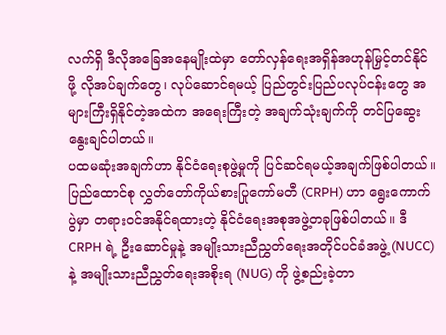လက်ရှိ ဒီလိုအခြေအနေမျိုးထဲမှာ တော်လှန်ရေးအရှိန်အဟုန်မြှင့်တင်နိုင်ဖို့ လိုအပ်ချက်တွေ၊ လုပ်ဆောင်ရမယ့် ပြည်တွင်းပြည်ပလုပ်ငန်းတွေ အများကြီးရှိနိုင်တဲ့အထဲက အရေးကြီးတဲ့ အချက်သုံးချက်ကို တင်ပြဆွေးနွေးချင်ပါတယ်။
ပထမဆုံးအချက်ဟာ နိုင်ငံရေးစုဖွဲ့မှုကို ပြင်ဆင်ရမယ့်အချက်ဖြစ်ပါတယ်။ ပြည်ထောင်စု လွှတ်တော်ကိုယ်စားပြုကော်မတီ (CRPH) ဟာ ရွေးကောက်ပွဲမှာ တရားဝင်အနိုင်ရထားတဲ့ နိုင်ငံရေးအစုအဖွဲ့တခုဖြစ်ပါတယ်။ ဒီ CRPH ရဲ့ ဦးဆောင်မှုနဲ့ အမျိုးသားညီညွှတ်ရေးအတိုင်ပင်ခံအဖွဲ့ (NUCC) နဲ့ အမျိုးသားညီညွှတ်ရေးအစိုးရ (NUG) ကို ဖွဲ့စည်းခဲ့တာ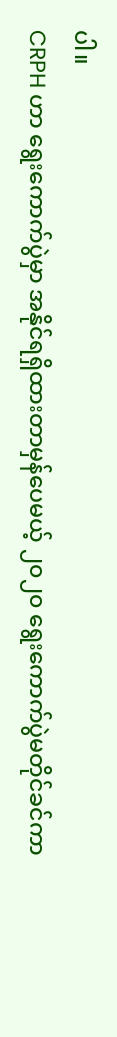ပါ။
CRPH ဟာ ရွေးကောက်ပွဲမှာ အနိုင်ရရှိထားတာမှန်ပေမယ့် ၂၀၂၀ ရွေးကောက်ပွဲမတိုင်ခင်ကာ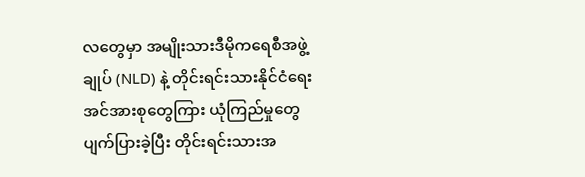လတွေမှာ အမျိုးသားဒီမိုကရေစီအဖွဲ့ချုပ် (NLD) နဲ့ တိုင်းရင်းသားနိုင်ငံရေးအင်အားစုတွေကြား ယုံကြည်မှုတွေပျက်ပြားခဲ့ပြီး တိုင်းရင်းသားအ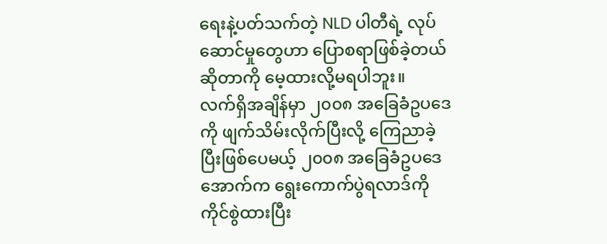ရေးနဲ့ပတ်သက်တဲ့ NLD ပါတီရဲ့ လုပ်ဆောင်မှုတွေဟာ ပြောစရာဖြစ်ခဲ့တယ်ဆိုတာကို မေ့ထားလို့မရပါဘူး။
လက်ရှိအချိန်မှာ ၂၀၀၈ အခြေခံဥပဒေကို ဖျက်သိမ်းလိုက်ပြီးလို့ ကြေညာခဲ့ပြီးဖြစ်ပေမယ့် ၂၀၀၈ အခြေခံဥပဒေအောက်က ရွေးကောက်ပွဲရလာဒ်ကို ကိုင်စွဲထားပြီး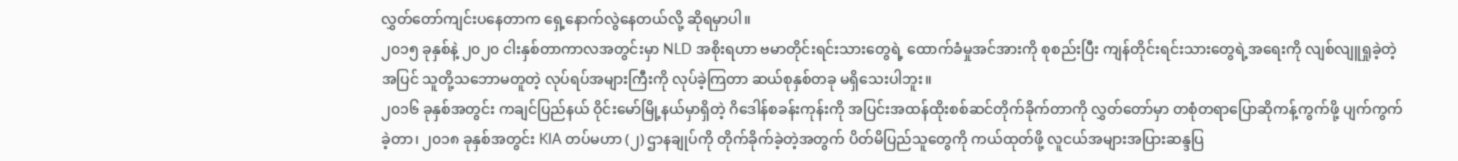လွှတ်တော်ကျင်းပနေတာက ရှေ့နောက်လွဲနေတယ်လို့ ဆိုရမှာပါ။
၂၀၁၅ ခုနှစ်နဲ့ ၂၀၂၀ ငါးနှစ်တာကာလအတွင်းမှာ NLD အစိုးရဟာ ဗမာတိုင်းရင်းသားတွေရဲ့ ထောက်ခံမှုအင်အားကို စုစည်းပြီး ကျန်တိုင်းရင်းသားတွေရဲ့အရေးကို လျစ်လျူရှုခဲ့တဲ့အပြင် သူတို့သဘောမတူတဲ့ လုပ်ရပ်အများကြီးကို လုပ်ခဲ့ကြတာ ဆယ်စုနှစ်တခု မရှိသေးပါဘူး။
၂၀၁၆ ခုနှစ်အတွင်း ကချင်ပြည်နယ် ဝိုင်းမော်မြို့နယ်မှာရှိတဲ့ ဂိဒေါန်စခန်းကုန်းကို အပြင်းအထန်ထိုးစစ်ဆင်တိုက်ခိုက်တာကို လွှတ်တော်မှာ တစုံတရာပြောဆိုကန့်ကွက်ဖို့ ပျက်ကွက်ခဲ့တာ၊ ၂၀၁၈ ခုနှစ်အတွင်း KIA တပ်မဟာ (၂) ဌာနချုပ်ကို တိုက်ခိုက်ခဲ့တဲ့အတွက် ပိတ်မိပြည်သူတွေကို ကယ်ထုတ်ဖို့ လူငယ်အများအပြားဆန္ဒပြ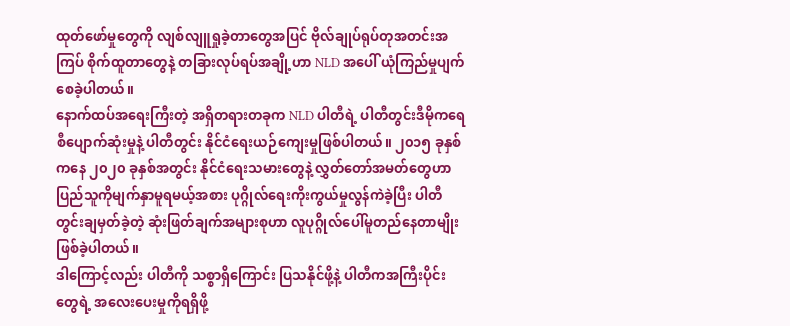ထုတ်ဖော်မှုတွေကို လျစ်လျူရှုခဲ့တာတွေအပြင် ဗိုလ်ချုပ်ရုပ်တုအတင်းအကြပ် စိုက်ထူတာတွေနဲ့ တခြားလုပ်ရပ်အချို့ဟာ NLD အပေါ် ယုံကြည်မှုပျက်စေခဲ့ပါတယ်။
နောက်ထပ်အရေးကြီးတဲ့ အရှိတရားတခုက NLD ပါတီရဲ့ ပါတီတွင်းဒီမိုကရေစီပျောက်ဆုံးမှုနဲ့ ပါတီတွင်း နိုင်ငံရေးယဉ်ကျေးမှုဖြစ်ပါတယ်။ ၂၀၁၅ ခုနှစ်ကနေ ၂၀၂၀ ခုနှစ်အတွင်း နိုင်ငံရေးသမားတွေနဲ့ လွှတ်တော်အမတ်တွေဟာ ပြည်သူကိုမျက်နှာမူရမယ့်အစား ပုဂ္ဂိုလ်ရေးကိုးကွယ်မှုလွန်ကဲခဲ့ပြီး ပါတီတွင်းချမှတ်ခဲ့တဲ့ ဆုံးဖြတ်ချက်အများစုဟာ လူပုဂ္ဂိုလ်ပေါ်မူတည်နေတာမျိုးဖြစ်ခဲ့ပါတယ်။
ဒါကြောင့်လည်း ပါတီကို သစ္စာရှိကြောင်း ပြသနိုင်ဖို့နဲ့ ပါတီကအကြီးပိုင်းတွေရဲ့ အလေးပေးမှုကိုရရှိဖို့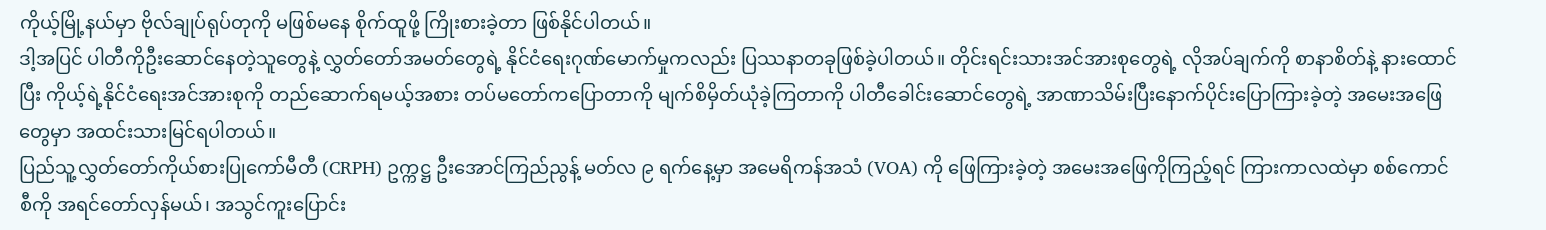ကိုယ့်မြို့နယ်မှာ ဗိုလ်ချုပ်ရုပ်တုကို မဖြစ်မနေ စိုက်ထူဖို့ ကြိုးစားခဲ့တာ ဖြစ်နိုင်ပါတယ်။
ဒါ့အပြင် ပါတီကိုဦးဆောင်နေတဲ့သူတွေနဲ့ လွှတ်တော်အမတ်တွေရဲ့ နိုင်ငံရေးဂုဏ်မောက်မှုကလည်း ပြဿနာတခုဖြစ်ခဲ့ပါတယ်။ တိုင်းရင်းသားအင်အားစုတွေရဲ့ လိုအပ်ချက်ကို စာနာစိတ်နဲ့ နားထောင်ပြီး ကိုယ့်ရဲ့နိုင်ငံရေးအင်အားစုကို တည်ဆောက်ရမယ့်အစား တပ်မတော်ကပြောတာကို မျက်စိမှိတ်ယုံခဲ့ကြတာကို ပါတီခေါင်းဆောင်တွေရဲ့ အာဏာသိမ်းပြီးနောက်ပိုင်းပြောကြားခဲ့တဲ့ အမေးအဖြေတွေမှာ အထင်းသားမြင်ရပါတယ်။
ပြည်သူ့လွှတ်တော်ကိုယ်စားပြုကော်မီတီ (CRPH) ဥက္ကဋ္ဌ ဦးအောင်ကြည်ညွန့် မတ်လ ၉ ရက်နေ့မှာ အမေရိကန်အသံ (VOA) ကို ဖြေကြားခဲ့တဲ့ အမေးအဖြေကိုကြည့်ရင် ကြားကာလထဲမှာ စစ်ကောင်စီကို အရင်တော်လှန်မယ်၊ အသွင်ကူးပြောင်း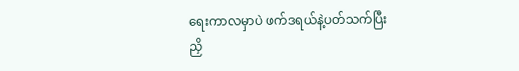ရေးကာလမှာပဲ ဖက်ဒရယ်နဲ့ပတ်သက်ပြီး ညှိ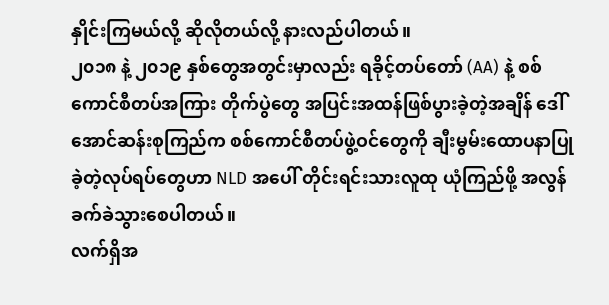နှိုင်းကြမယ်လို့ ဆိုလိုတယ်လို့ နားလည်ပါတယ်။
၂၀၁၈ နဲ့ ၂၀၁၉ နှစ်တွေအတွင်းမှာလည်း ရခိုင့်တပ်တော် (AA) နဲ့ စစ်ကောင်စီတပ်အကြား တိုက်ပွဲတွေ အပြင်းအထန်ဖြစ်ပွားခဲ့တဲ့အချိန် ဒေါ်အောင်ဆန်းစုကြည်က စစ်ကောင်စီတပ်ဖွဲ့ဝင်တွေကို ချီးမွမ်းထောပနာပြုခဲ့တဲ့လုပ်ရပ်တွေဟာ NLD အပေါ် တိုင်းရင်းသားလူထု ယုံကြည်ဖို့ အလွန်ခက်ခဲသွားစေပါတယ်။
လက်ရှိအ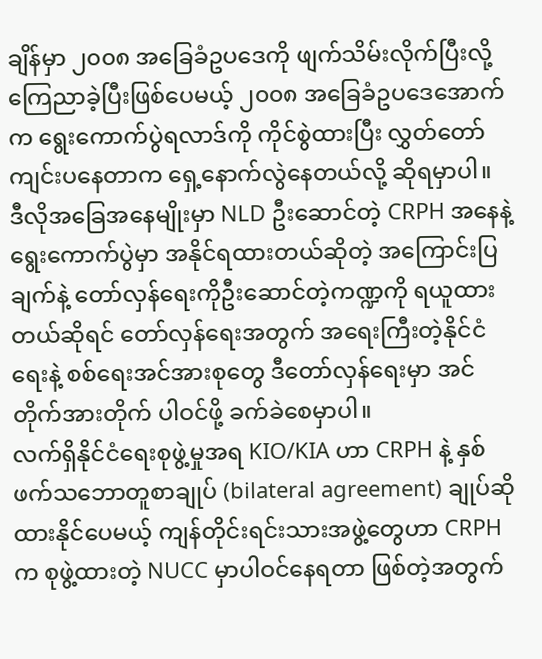ချိန်မှာ ၂၀၀၈ အခြေခံဥပဒေကို ဖျက်သိမ်းလိုက်ပြီးလို့ ကြေညာခဲ့ပြီးဖြစ်ပေမယ့် ၂၀၀၈ အခြေခံဥပဒေအောက်က ရွေးကောက်ပွဲရလာဒ်ကို ကိုင်စွဲထားပြီး လွှတ်တော်ကျင်းပနေတာက ရှေ့နောက်လွဲနေတယ်လို့ ဆိုရမှာပါ။
ဒီလိုအခြေအနေမျိုးမှာ NLD ဦးဆောင်တဲ့ CRPH အနေနဲ့ ရွေးကောက်ပွဲမှာ အနိုင်ရထားတယ်ဆိုတဲ့ အကြောင်းပြချက်နဲ့ တော်လှန်ရေးကိုဦးဆောင်တဲ့ကဏ္ဍကို ရယူထားတယ်ဆိုရင် တော်လှန်ရေးအတွက် အရေးကြီးတဲ့နိုင်ငံရေးနဲ့ စစ်ရေးအင်အားစုတွေ ဒီတော်လှန်ရေးမှာ အင်တိုက်အားတိုက် ပါဝင်ဖို့ ခက်ခဲစေမှာပါ။
လက်ရှိနိုင်ငံရေးစုဖွဲ့မှုအရ KIO/KIA ဟာ CRPH နဲ့ နှစ်ဖက်သဘောတူစာချုပ် (bilateral agreement) ချုပ်ဆိုထားနိုင်ပေမယ့် ကျန်တိုင်းရင်းသားအဖွဲ့တွေဟာ CRPH က စုဖွဲ့ထားတဲ့ NUCC မှာပါဝင်နေရတာ ဖြစ်တဲ့အတွက်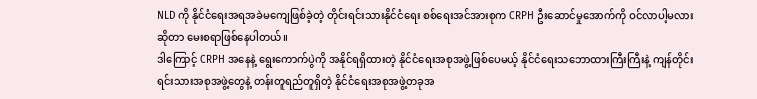NLD ကို နိုင်ငံရေးအရအခဲမကျေဖြစ်ခဲ့တဲ့ တိုင်းရင်းသားနိုင်ငံရေး စစ်ရေးအင်အားစုက CRPH ဦးဆောင်မှုအောက်ကို ဝင်လာပါ့မလားဆိုတာ မေးစရာဖြစ်နေပါတယ်။
ဒါကြောင့် CRPH အနေနဲ့ ရွေးကောက်ပွဲကို အနိုင်ရရှိထားတဲ့ နိုင်ငံရေးအစုအဖွဲ့ဖြစ်ပေမယ့် နိုင်ငံရေးသဘောထားကြီးကြီးနဲ့ ကျန်တိုင်းရင်းသားအစုအဖွဲ့တွေနဲ့ တန်းတူရည်တူရှိတဲ့ နိုင်ငံရေးအစုအဖွဲ့တခုအ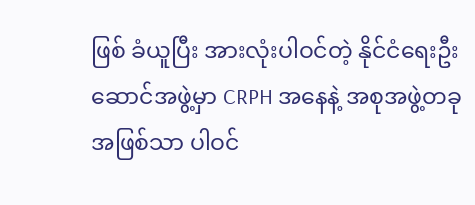ဖြစ် ခံယူပြီး အားလုံးပါဝင်တဲ့ နိုင်ငံရေးဦးဆောင်အဖွဲ့မှာ CRPH အနေနဲ့ အစုအဖွဲ့တခုအဖြစ်သာ ပါဝင်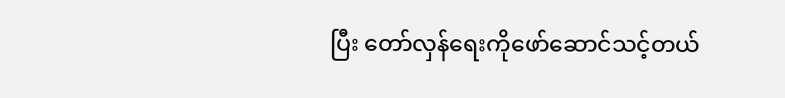ပြီး တော်လှန်ရေးကိုဖော်ဆောင်သင့်တယ်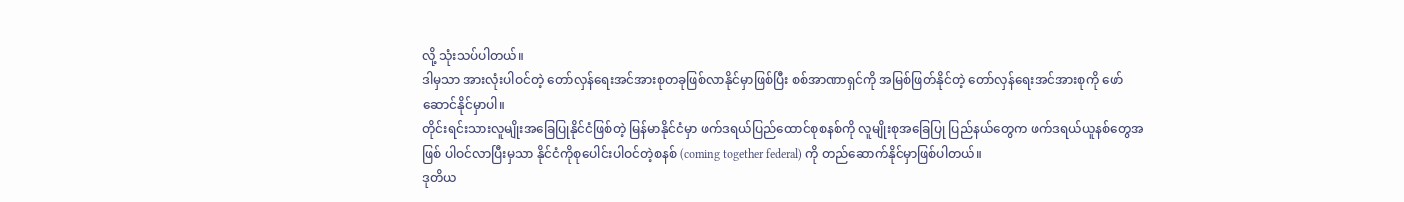လို့ သုံးသပ်ပါတယ်။
ဒါမှသာ အားလုံးပါဝင်တဲ့ တော်လှန်ရေးအင်အားစုတခုဖြစ်လာနိုင်မှာဖြစ်ပြီး စစ်အာဏာရှင်ကို အမြစ်ဖြတ်နိုင်တဲ့ တော်လှန်ရေးအင်အားစုကို ဖော်ဆောင်နိုင်မှာပါ။
တိုင်းရင်းသားလူမျိုးအခြေပြုနိုင်ငံဖြစ်တဲ့ မြန်မာနိုင်ငံမှာ ဖက်ဒရယ်ပြည်ထောင်စုစနစ်ကို လူမျိုးစုအခြေပြု ပြည်နယ်တွေက ဖက်ဒရယ်ယူနစ်တွေအဖြစ် ပါဝင်လာပြီးမှသာ နိုင်ငံကိုစုပေါင်းပါဝင်တဲ့စနစ် (coming together federal) ကို တည်ဆောက်နိုင်မှာဖြစ်ပါတယ်။
ဒုတိယ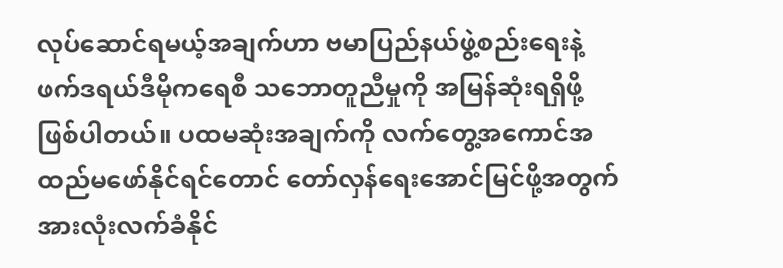လုပ်ဆောင်ရမယ့်အချက်ဟာ ဗမာပြည်နယ်ဖွဲ့စည်းရေးနဲ့ ဖက်ဒရယ်ဒီမိုကရေစီ သဘောတူညီမှုကို အမြန်ဆုံးရရှိဖို့ဖြစ်ပါတယ်။ ပထမဆုံးအချက်ကို လက်တွေ့အကောင်အထည်မဖော်နိုင်ရင်တောင် တော်လှန်ရေးအောင်မြင်ဖို့အတွက် အားလုံးလက်ခံနိုင်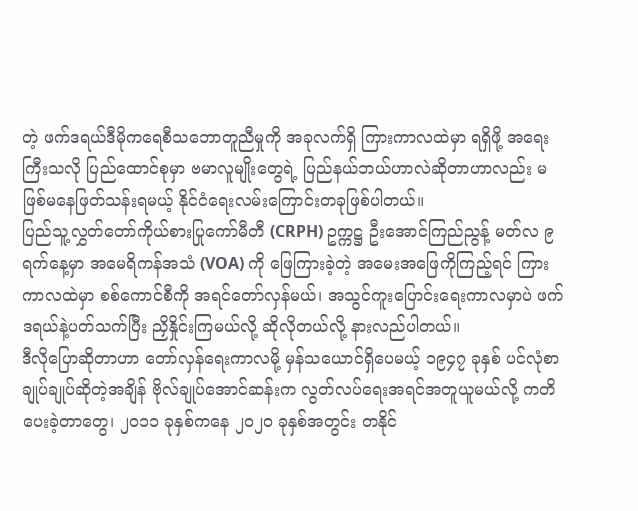တဲ့ ဖက်ဒရယ်ဒီမိုကရေစီသဘောတူညီမှုကို အခုလက်ရှိ ကြားကာလထဲမှာ ရရှိဖို့ အရေးကြီးသလို ပြည်ထောင်စုမှာ ဗမာလူမျိုးတွေရဲ့ ပြည်နယ်ဘယ်ဟာလဲဆိုတာဟာလည်း မဖြစ်မနေဖြတ်သန်းရမယ့် နိုင်ငံရေးလမ်းကြောင်းတခုဖြစ်ပါတယ်။
ပြည်သူ့လွှတ်တော်ကိုယ်စားပြုကော်မီတီ (CRPH) ဥက္ကဋ္ဌ ဦးအောင်ကြည်ညွန့် မတ်လ ၉ ရက်နေ့မှာ အမေရိကန်အသံ (VOA) ကို ဖြေကြားခဲ့တဲ့ အမေးအဖြေကိုကြည့်ရင် ကြားကာလထဲမှာ စစ်ကောင်စီကို အရင်တော်လှန်မယ်၊ အသွင်ကူးပြောင်းရေးကာလမှာပဲ ဖက်ဒရယ်နဲ့ပတ်သက်ပြီး ညှိနှိုင်းကြမယ်လို့ ဆိုလိုတယ်လို့ နားလည်ပါတယ်။
ဒီလိုပြောဆိုတာဟာ တော်လှန်ရေးကာလမို့ မှန်သယောင်ရှိပေမယ့် ၁၉၄၇ ခုနှစ် ပင်လုံစာချုပ်ချုပ်ဆိုတဲ့အချိန် ဗိုလ်ချုပ်အောင်ဆန်းက လွတ်လပ်ရေးအရင်အတူယူမယ်လို့ ကတိပေးခဲ့တာတွေ၊ ၂၀၁၁ ခုနှစ်ကနေ ၂၀၂၀ ခုနှစ်အတွင်း တနိုင်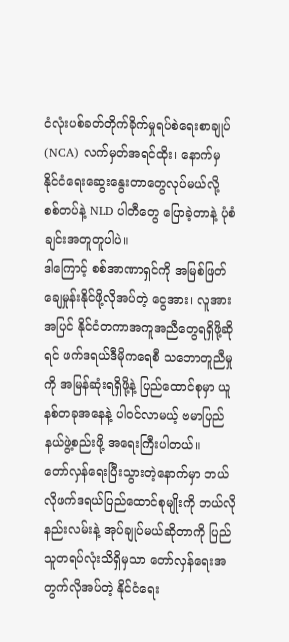ငံလုံးပစ်ခတ်တိုက်ခိုက်မှုရပ်စဲရေးစာချုပ် (NCA) လက်မှတ်အရင်ထိုး၊ နောက်မှ နိုင်ငံရေးဆွေးနွေးတာတွေလုပ်မယ်လို့ စစ်တပ်နဲ့ NLD ပါတီတွေ ပြောခဲ့တာနဲ့ ပုံစံချင်းအတူတူပါပဲ။
ဒါကြောင့် စစ်အာဏာရှင်ကို အမြစ်ဖြတ်ချေမှုန်းနိုင်ဖို့လိုအပ်တဲ့ ငွေအား၊ လူအားအပြင် နိုင်ငံတကာအကူအညီတွေရရှိဖို့ဆိုရင် ဖက်ဒရယ်ဒီမိုကရေစီ သဘောတူညီမှုကို အမြန်ဆုံးရရှိဖို့နဲ့ ပြည်ထောင်စုမှာ ယူနစ်တခုအနေနဲ့ ပါဝင်လာမယ့် ဗမာပြည်နယ်ဖွဲ့စည်းဖို့ အရေးကြီးပါတယ်။
တော်လှန်ရေးပြီးသွားတဲ့နောက်မှာ ဘယ်လိုဖက်ဒရယ်ပြည်ထောင်စုမျိုးကို ဘယ်လိုနည်းလမ်းနဲ့ အုပ်ချုပ်မယ်ဆိုတာကို ပြည်သူတရပ်လုံးသိရှိမှသာ တော်လှန်ရေးအတွက်လိုအပ်တဲ့ နိုင်ငံရေး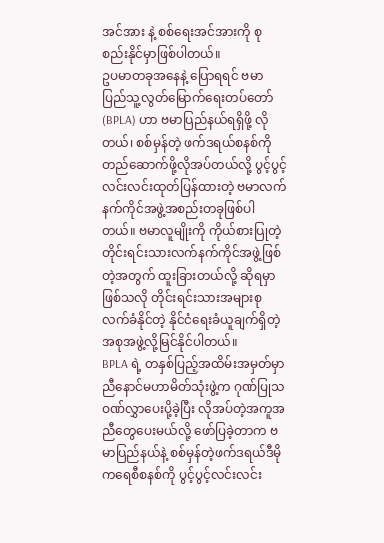အင်အား နဲ့ စစ်ရေးအင်အားကို စုစည်းနိုင်မှာဖြစ်ပါတယ်။
ဥပမာတခုအနေနဲ့ ပြောရရင် ဗမာပြည်သူ့လွတ်မြောက်ရေးတပ်တော် (BPLA) ဟာ ဗမာပြည်နယ်ရရှိဖို့ လိုတယ်၊ စစ်မှန်တဲ့ ဖက်ဒရယ်စနစ်ကို တည်ဆောက်ဖို့လိုအပ်တယ်လို့ ပွင့်ပွင့်လင်းလင်းထုတ်ပြန်ထားတဲ့ ဗမာလက်နက်ကိုင်အဖွဲ့အစည်းတခုဖြစ်ပါတယ်။ ဗမာလူမျိုးကို ကိုယ်စားပြုတဲ့ တိုင်းရင်းသားလက်နက်ကိုင်အဖွဲ့ဖြစ်တဲ့အတွက် ထူးခြားတယ်လို့ ဆိုရမှာဖြစ်သလို တိုင်းရင်းသားအများစုလက်ခံနိုင်တဲ့ နိုင်ငံရေးခံယူချက်ရှိတဲ့ အစုအဖွဲ့လို့မြင်နိုင်ပါတယ်။
BPLA ရဲ့ တနှစ်ပြည့်အထိမ်းအမှတ်မှာ ညီနောင်မဟာမိတ်သုံးဖွဲ့က ဂုဏ်ပြုသဝဏ်လွှာပေးပို့ခဲ့ပြီး လိုအပ်တဲ့အကူအညီတွေပေးမယ်လို့ ဖော်ပြခဲ့တာက ဗမာပြည်နယ်နဲ့ စစ်မှန်တဲ့ဖက်ဒရယ်ဒီမိုကရေစီစနစ်ကို ပွင့်ပွင့်လင်းလင်း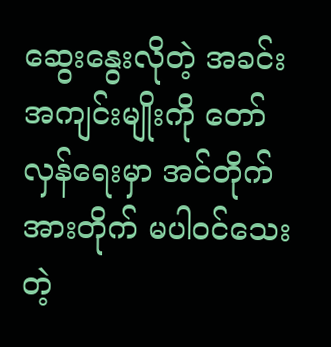ဆွေးနွေးလိုတဲ့ အခင်းအကျင်းမျိုးကို တော်လှန်ရေးမှာ အင်တိုက်အားတိုက် မပါဝင်သေးတဲ့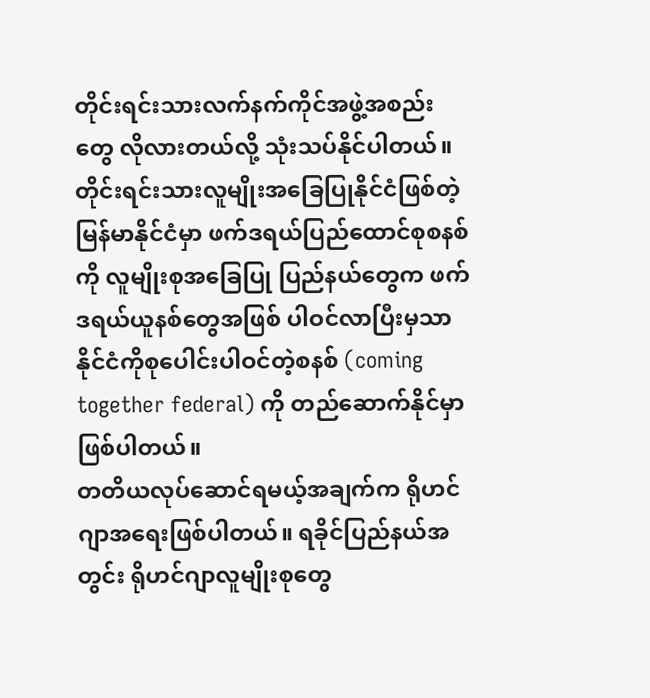တိုင်းရင်းသားလက်နက်ကိုင်အဖွဲ့အစည်းတွေ လိုလားတယ်လို့ သုံးသပ်နိုင်ပါတယ်။
တိုင်းရင်းသားလူမျိုးအခြေပြုနိုင်ငံဖြစ်တဲ့ မြန်မာနိုင်ငံမှာ ဖက်ဒရယ်ပြည်ထောင်စုစနစ်ကို လူမျိုးစုအခြေပြု ပြည်နယ်တွေက ဖက်ဒရယ်ယူနစ်တွေအဖြစ် ပါဝင်လာပြီးမှသာ နိုင်ငံကိုစုပေါင်းပါဝင်တဲ့စနစ် (coming together federal) ကို တည်ဆောက်နိုင်မှာဖြစ်ပါတယ်။
တတိယလုပ်ဆောင်ရမယ့်အချက်က ရိုဟင်ဂျာအရေးဖြစ်ပါတယ်။ ရခိုင်ပြည်နယ်အတွင်း ရိုဟင်ဂျာလူမျိုးစုတွေ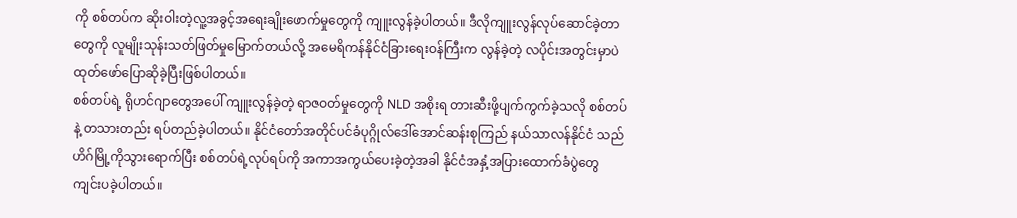ကို စစ်တပ်က ဆိုးဝါးတဲ့လူ့အခွင့်အရေးချိုးဖောက်မှုတွေကို ကျူးလွန်ခဲ့ပါတယ်။ ဒီလိုကျူးလွန်လုပ်ဆောင်ခဲ့တာတွေကို လူမျိုးသုန်းသတ်ဖြတ်မှုမြောက်တယ်လို့ အမေရိကန်နိုင်ငံခြားရေးဝန်ကြီးက လွန်ခဲ့တဲ့ လပိုင်းအတွင်းမှာပဲ ထုတ်ဖော်ပြောဆိုခဲ့ပြီးဖြစ်ပါတယ်။
စစ်တပ်ရဲ့ ရိုဟင်ဂျာတွေအပေါ် ကျူးလွန်ခဲ့တဲ့ ရာဇဝတ်မှုတွေကို NLD အစိုးရ တားဆီးဖို့ပျက်ကွက်ခဲ့သလို စစ်တပ်နဲ့ တသားတည်း ရပ်တည်ခဲ့ပါတယ်။ နိုင်ငံတော်အတိုင်ပင်ခံပုဂ္ဂိုလ်ဒေါ်အောင်ဆန်းစုကြည် နယ်သာလန်နိုင်ငံ သည်ဟိဂ်မြို့ကိုသွားရောက်ပြီး စစ်တပ်ရဲ့လုပ်ရပ်ကို အကာအကွယ်ပေးခဲ့တဲ့အခါ နိုင်ငံအနှံ့အပြားထောက်ခံပွဲတွေ ကျင်းပခဲ့ပါတယ်။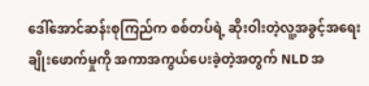ဒေါ်အောင်ဆန်းစုကြည်က စစ်တပ်ရဲ့ ဆိုးဝါးတဲ့လူ့အခွင့်အရေးချိုးဖောက်မှုကို အကာအကွယ်ပေးခဲ့တဲ့အတွက် NLD အ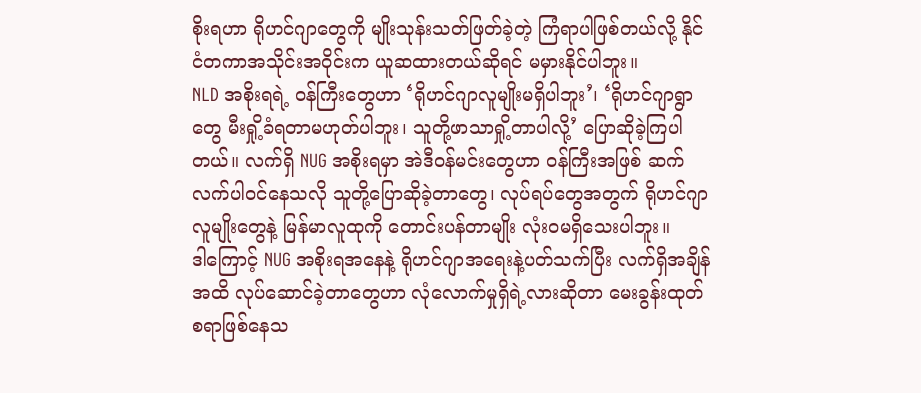စိုးရဟာ ရိုဟင်ဂျာတွေကို မျိုးသုန်းသတ်ဖြတ်ခဲ့တဲ့ ကြံရာပါဖြစ်တယ်လို့ နိုင်ငံတကာအသိုင်းအဝိုင်းက ယူဆထားတယ်ဆိုရင် မမှားနိုင်ပါဘူး။
NLD အစိုးရရဲ့ ဝန်ကြီးတွေဟာ ‘ရိုဟင်ဂျာလူမျိုးမရှိပါဘူး’၊ ‘ရိုဟင်ဂျာရွာတွေ မီးရှို့ခံရတာမဟုတ်ပါဘူး၊ သူတို့ဖာသာရှို့တာပါလို့’ ပြောဆိုခဲ့ကြပါတယ်။ လက်ရှိ NUG အစိုးရမှာ အဲဒီဝန်မင်းတွေဟာ ဝန်ကြီးအဖြစ် ဆက်လက်ပါဝင်နေသလို သူတို့ပြောဆိုခဲ့တာတွေ၊ လုပ်ရပ်တွေအတွက် ရိုဟင်ဂျာလူမျိုးတွေနဲ့ မြန်မာလူထုကို တောင်းပန်တာမျိုး လုံးဝမရှိသေးပါဘူး။
ဒါကြောင့် NUG အစိုးရအနေနဲ့ ရိုဟင်ဂျာအရေးနဲ့ပတ်သက်ပြီး လက်ရှိအချိန်အထိ လုပ်ဆောင်ခဲ့တာတွေဟာ လုံလောက်မှုရှိရဲ့လားဆိုတာ မေးခွန်းထုတ်စရာဖြစ်နေသ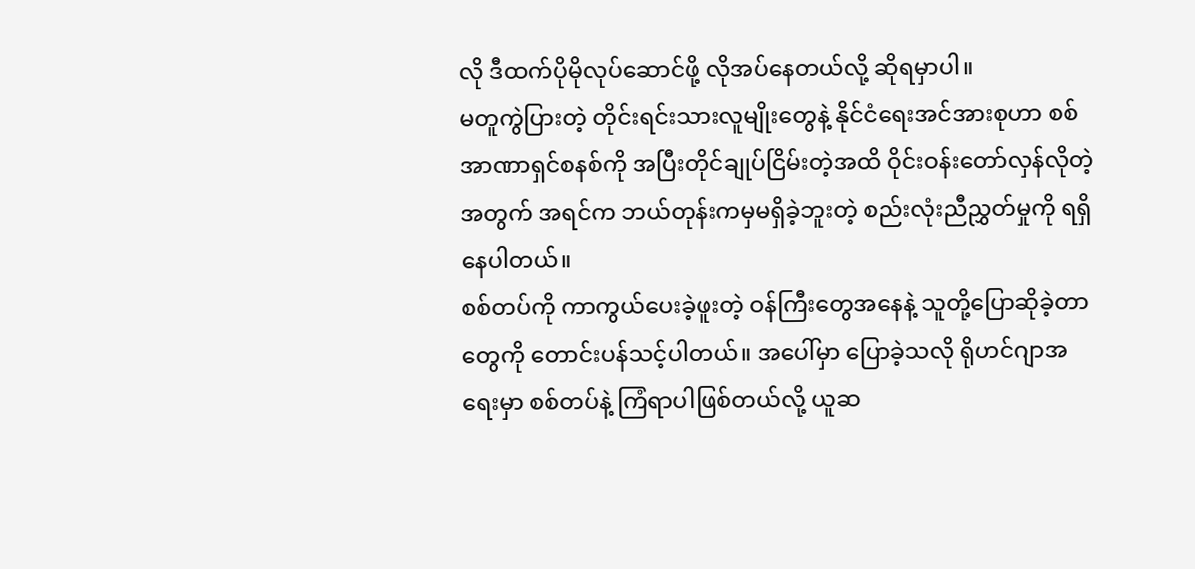လို ဒီထက်ပိုမိုလုပ်ဆောင်ဖို့ လိုအပ်နေတယ်လို့ ဆိုရမှာပါ။
မတူကွဲပြားတဲ့ တိုင်းရင်းသားလူမျိုးတွေနဲ့ နိုင်ငံရေးအင်အားစုဟာ စစ်အာဏာရှင်စနစ်ကို အပြီးတိုင်ချုပ်ငြိမ်းတဲ့အထိ ဝိုင်းဝန်းတော်လှန်လိုတဲ့အတွက် အရင်က ဘယ်တုန်းကမှမရှိခဲ့ဘူးတဲ့ စည်းလုံးညီညွှတ်မှုကို ရရှိနေပါတယ်။
စစ်တပ်ကို ကာကွယ်ပေးခဲ့ဖူးတဲ့ ဝန်ကြီးတွေအနေနဲ့ သူတို့ပြောဆိုခဲ့တာတွေကို တောင်းပန်သင့်ပါတယ်။ အပေါ်မှာ ပြောခဲ့သလို ရိုဟင်ဂျာအရေးမှာ စစ်တပ်နဲ့ ကြံရာပါဖြစ်တယ်လို့ ယူဆ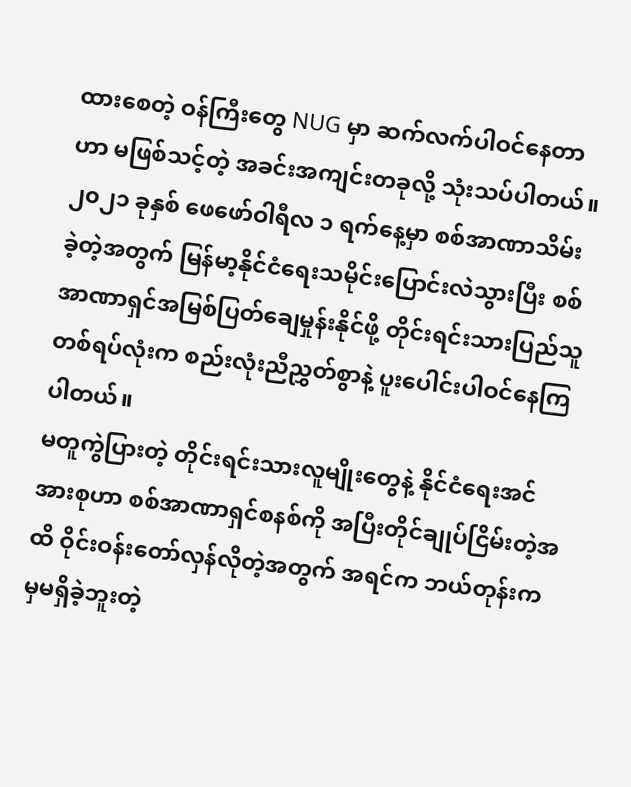ထားစေတဲ့ ဝန်ကြီးတွေ NUG မှာ ဆက်လက်ပါဝင်နေတာဟာ မဖြစ်သင့်တဲ့ အခင်းအကျင်းတခုလို့ သုံးသပ်ပါတယ်။
၂၀၂၁ ခုနှစ် ဖေဖော်ဝါရီလ ၁ ရက်နေ့မှာ စစ်အာဏာသိမ်းခဲ့တဲ့အတွက် မြန်မာ့နိုင်ငံရေးသမိုင်းပြောင်းလဲသွားပြီး စစ်အာဏာရှင်အမြစ်ပြတ်ချေမှုန်းနိုင်ဖို့ တိုင်းရင်းသားပြည်သူတစ်ရပ်လုံးက စည်းလုံးညီညွှတ်စွာနဲ့ ပူးပေါင်းပါဝင်နေကြပါတယ်။
မတူကွဲပြားတဲ့ တိုင်းရင်းသားလူမျိုးတွေနဲ့ နိုင်ငံရေးအင်အားစုဟာ စစ်အာဏာရှင်စနစ်ကို အပြီးတိုင်ချုပ်ငြိမ်းတဲ့အထိ ဝိုင်းဝန်းတော်လှန်လိုတဲ့အတွက် အရင်က ဘယ်တုန်းကမှမရှိခဲ့ဘူးတဲ့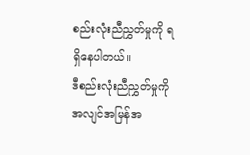စည်းလုံးညီညွှတ်မှုကို ရရှိနေပါတယ်။
ဒီစည်းလုံးညီညွှတ်မှုကို အလျင်အမြန်အ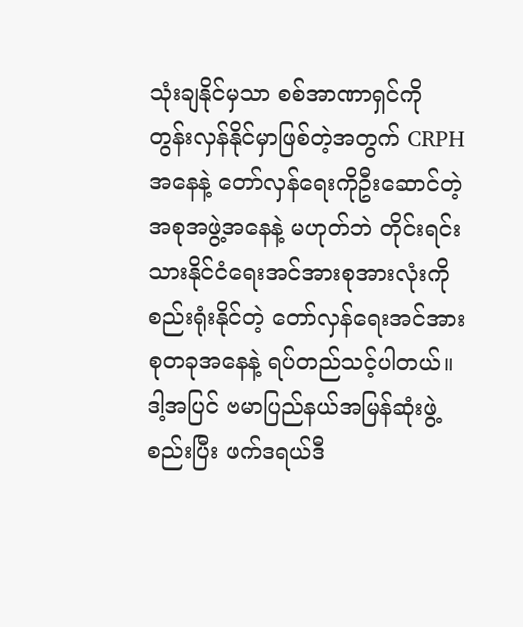သုံးချနိုင်မှသာ စစ်အာဏာရှင်ကို တွန်းလှန်နိုင်မှာဖြစ်တဲ့အတွက် CRPH အနေနဲ့ တော်လှန်ရေးကိုဦးဆောင်တဲ့အစုအဖွဲ့အနေနဲ့ မဟုတ်ဘဲ တိုင်းရင်းသားနိုင်ငံရေးအင်အားစုအားလုံးကို စည်းရုံးနိုင်တဲ့ တော်လှန်ရေးအင်အားစုတခုအနေနဲ့ ရပ်တည်သင့်ပါတယ်။
ဒါ့အပြင် ဗမာပြည်နယ်အမြန်ဆုံးဖွဲ့စည်းပြီး ဖက်ဒရယ်ဒီ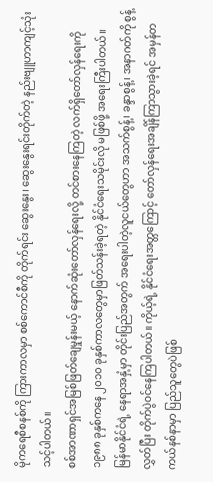မိုကရေစီစနစ်ကို ကြားကာလမှာ စစ်ကောင်စီကို တိုက်ရင်း ဆွေးနွေး၊ ဆွေးနွေးရင်းတိုက်တဲ့ နည်းဗျူဟာကျင့်သုံးသင့်ပါတယ်။
စစ်အာဏာရှင်အမြစ်ဖြတ်ချေမှုန်းမယ့် နောက်ဆုံးတော်လှန်ရေးလို့ တင်စားနေကြတဲ့ လက်ရှိတော်လှန်ရေးကို ၁၉၈၈ ခုနှစ်ကနေ ၂၀၁၀ ခုနှစ်ကာလတွေမှာဖြတ်သန်းခဲ့ရတဲ့ နိုင်ငံရေးသမိုင်းလို မဖြစ်ဖို့ အရေးကြီးပါတယ်။
မြန်မာနိုင်ငံရဲ့ နေရာအနှံ့မှာ တိုင်းပြည်အတွက် အရေးပါတဲ့လူငယ်တွေဟာ အသက်စွန့်၊ ခန္ဒာစွန့်၊ အနာဂတ်ကို စွန့်လွှတ်ပြီး တိုက်ပွဲဝင်နေကြပါတယ်။ ကိုယ့်ရဲ့ နိုင်ငံရေးအတ္တကြောင့် တော်လှန်ရေးအချိန်ကြာသွားခဲ့ရင် အမှန်တကယ်နစ်နာမှာ ပြည်သူတွေပဲဖြစ်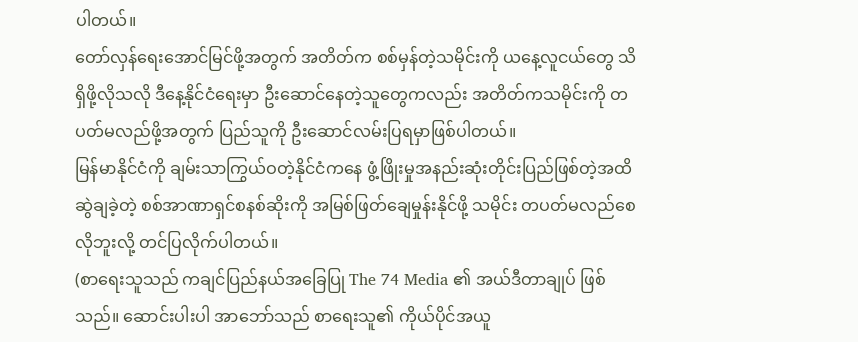ပါတယ်။
တော်လှန်ရေးအောင်မြင်ဖို့အတွက် အတိတ်က စစ်မှန်တဲ့သမိုင်းကို ယနေ့လူငယ်တွေ သိရှိဖို့လိုသလို ဒီနေ့နိုင်ငံရေးမှာ ဦးဆောင်နေတဲ့သူတွေကလည်း အတိတ်ကသမိုင်းကို တပတ်မလည်ဖို့အတွက် ပြည်သူကို ဦးဆောင်လမ်းပြရမှာဖြစ်ပါတယ်။
မြန်မာနိုင်ငံကို ချမ်းသာကြွယ်ဝတဲ့နိုင်ငံကနေ ဖွံ့ဖြိုးမှုအနည်းဆုံးတိုင်းပြည်ဖြစ်တဲ့အထိ ဆွဲချခဲ့တဲ့ စစ်အာဏာရှင်စနစ်ဆိုးကို အမြစ်ဖြတ်ချေမှုန်းနိုင်ဖို့ သမိုင်း တပတ်မလည်စေလိုဘူးလို့ တင်ပြလိုက်ပါတယ်။
(စာရေးသူသည် ကချင်ပြည်နယ်အခြေပြု The 74 Media ၏ အယ်ဒီတာချုပ် ဖြစ်သည်။ ဆောင်းပါးပါ အာဘော်သည် စာရေးသူ၏ ကိုယ်ပိုင်အယူ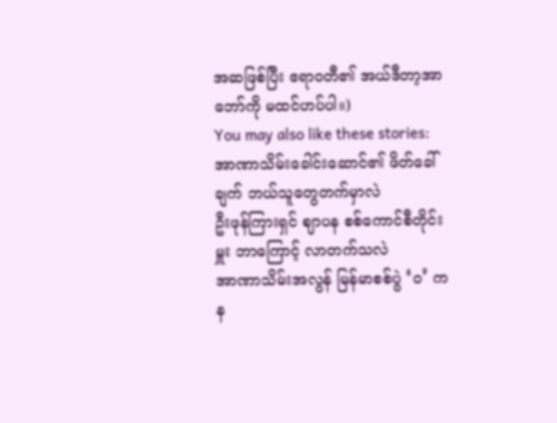အဆဖြစ်ပြီး ဧရာဝတီ၏ အယ်ဒီတာ့အာဘော်ကို မထင်ဟပ်ပါ။)
You may also like these stories:
အာဏာသိမ်းခေါင်းဆောင်၏ ဖိတ်ခေါ်ချက် ဘယ်သူတွေတက်မှာလဲ
ဦးဖုန်ကြားရှင် ဈာပန စစ်ကောင်စီတိုင်းမှူး ဘာကြောင့် လာတက်သလဲ
အာဏာသိမ်းအလွန် မြန်မာစစ်ပွဲ ‘ဝ’ ကန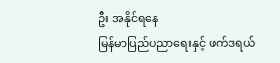ဦး အနိုင်ရနေ
မြန်မာပြည်ပညာရေးနှင့် ဖက်ဒရယ်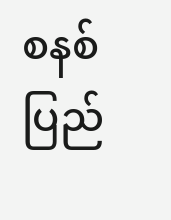စနစ်
ပြည်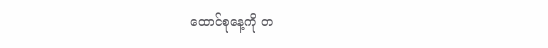ထောင်စုနေ့ကို တ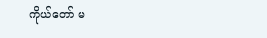ကိုယ်တော် မ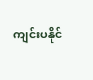ကျင်းပနိုင်